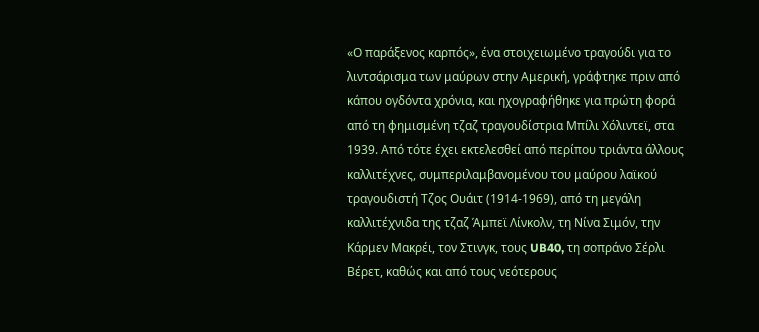«Ο παράξενος καρπός», ένα στοιχειωμένο τραγούδι για το λιντσάρισμα των μαύρων στην Αμερική, γράφτηκε πριν από κάπου ογδόντα χρόνια, και ηχογραφήθηκε για πρώτη φορά από τη φημισμένη τζαζ τραγουδίστρια Μπίλι Χόλιντεϊ, στα 1939. Από τότε έχει εκτελεσθεί από περίπου τριάντα άλλους καλλιτέχνες, συμπεριλαμβανομένου του μαύρου λαϊκού τραγουδιστή Τζος Ουάιτ (1914-1969), από τη μεγάλη καλλιτέχνιδα της τζαζ Άμπεϊ Λίνκολν, τη Νίνα Σιμόν, την Κάρμεν Μακρέι, τον Στινγκ, τους UB40, τη σοπράνο Σέρλι Βέρετ, καθώς και από τους νεότερους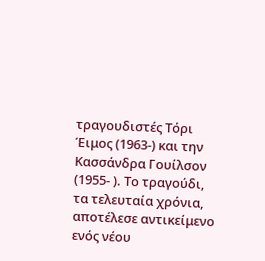τραγουδιστές Τόρι Έιμος (1963-) και την Κασσάνδρα Γουίλσον (1955- ). Το τραγούδι, τα τελευταία χρόνια, αποτέλεσε αντικείμενο ενός νέου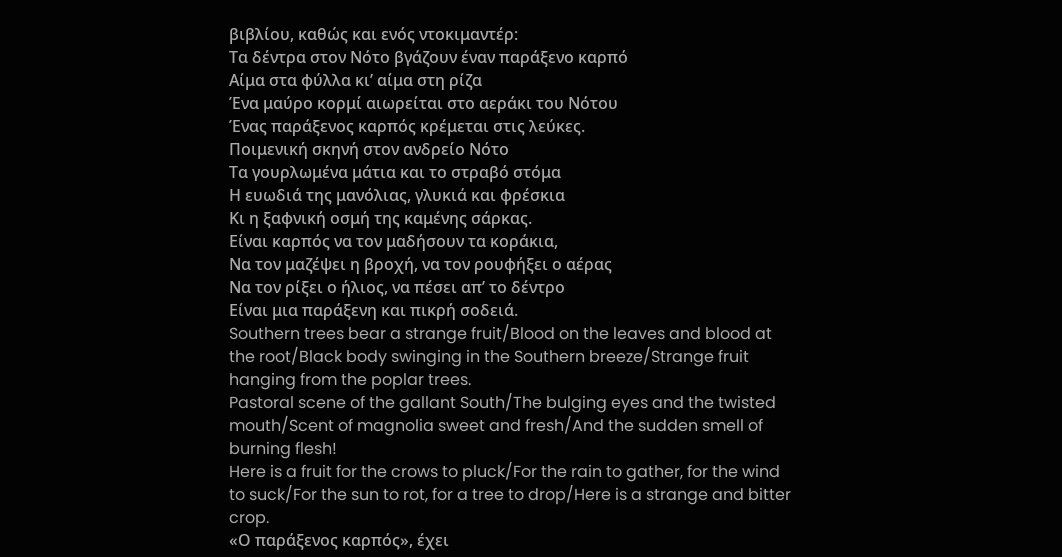βιβλίου, καθώς και ενός ντοκιμαντέρ:
Τα δέντρα στον Νότο βγάζουν έναν παράξενο καρπό
Αίμα στα φύλλα κι’ αίμα στη ρίζα
Ένα μαύρο κορμί αιωρείται στο αεράκι του Νότου
Ένας παράξενος καρπός κρέμεται στις λεύκες.
Ποιμενική σκηνή στον ανδρείο Νότο
Τα γουρλωμένα μάτια και το στραβό στόμα
Η ευωδιά της μανόλιας, γλυκιά και φρέσκια
Κι η ξαφνική οσμή της καμένης σάρκας.
Είναι καρπός να τον μαδήσουν τα κοράκια,
Να τον μαζέψει η βροχή, να τον ρουφήξει ο αέρας
Να τον ρίξει ο ήλιος, να πέσει απ’ το δέντρο
Είναι μια παράξενη και πικρή σοδειά.
Southern trees bear a strange fruit/Blood on the leaves and blood at the root/Black body swinging in the Southern breeze/Strange fruit hanging from the poplar trees.
Pastoral scene of the gallant South/The bulging eyes and the twisted mouth/Scent of magnolia sweet and fresh/And the sudden smell of burning flesh!
Here is a fruit for the crows to pluck/For the rain to gather, for the wind to suck/For the sun to rot, for a tree to drop/Here is a strange and bitter crop.
«Ο παράξενος καρπός», έχει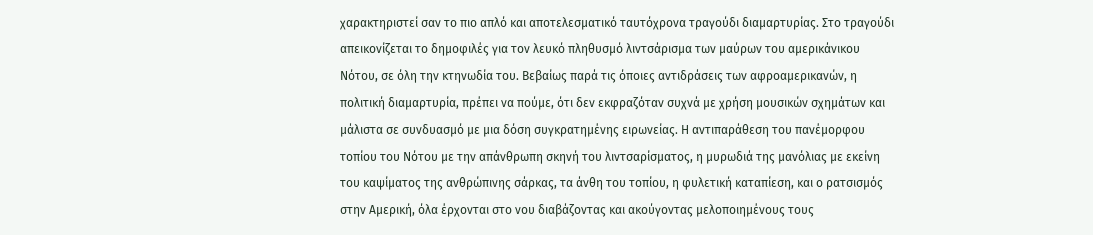χαρακτηριστεί σαν το πιο απλό και αποτελεσματικό ταυτόχρονα τραγούδι διαμαρτυρίας. Στο τραγούδι απεικονίζεται το δημοφιλές για τον λευκό πληθυσμό λιντσάρισμα των μαύρων του αμερικάνικου Νότου, σε όλη την κτηνωδία του. Βεβαίως παρά τις όποιες αντιδράσεις των αφροαμερικανών, η πολιτική διαμαρτυρία, πρέπει να πούμε, ότι δεν εκφραζόταν συχνά με χρήση μουσικών σχημάτων και μάλιστα σε συνδυασμό με μια δόση συγκρατημένης ειρωνείας. Η αντιπαράθεση του πανέμορφου τοπίου του Νότου με την απάνθρωπη σκηνή του λιντσαρίσματος, η μυρωδιά της μανόλιας με εκείνη του καψίματος της ανθρώπινης σάρκας, τα άνθη του τοπίου, η φυλετική καταπίεση, και ο ρατσισμός στην Αμερική, όλα έρχονται στο νου διαβάζοντας και ακούγοντας μελοποιημένους τους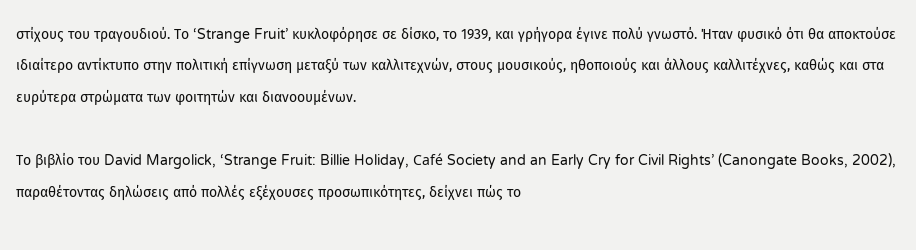στίχους του τραγουδιού. Το ‘Strange Fruit’ κυκλοφόρησε σε δίσκο, το 1939, και γρήγορα έγινε πολύ γνωστό. Ήταν φυσικό ότι θα αποκτούσε ιδιαίτερο αντίκτυπο στην πολιτική επίγνωση μεταξύ των καλλιτεχνών, στους μουσικούς, ηθοποιούς και άλλους καλλιτέχνες, καθώς και στα ευρύτερα στρώματα των φοιτητών και διανοουμένων.

Το βιβλίο του David Margolick, ‘Strange Fruit: Billie Holiday, Café Society and an Early Cry for Civil Rights’ (Canongate Books, 2002), παραθέτοντας δηλώσεις από πολλές εξέχουσες προσωπικότητες, δείχνει πώς το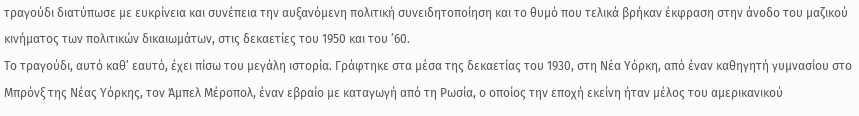τραγούδι διατύπωσε με ευκρίνεια και συνέπεια την αυξανόμενη πολιτική συνειδητοποίηση και το θυμό που τελικά βρήκαν έκφραση στην άνοδο του μαζικού κινήματος των πολιτικών δικαιωμάτων, στις δεκαετίες του 1950 και του ’60.
Το τραγούδι, αυτό καθ’ εαυτό, έχει πίσω του μεγάλη ιστορία. Γράφτηκε στα μέσα της δεκαετίας του 1930, στη Νέα Υόρκη, από έναν καθηγητή γυμνασίου στο Μπρόνξ της Νέας Υόρκης, τον Άμπελ Μέροπολ, έναν εβραίο με καταγωγή από τη Ρωσία, ο οποίος την εποχή εκείνη ήταν μέλος του αμερικανικού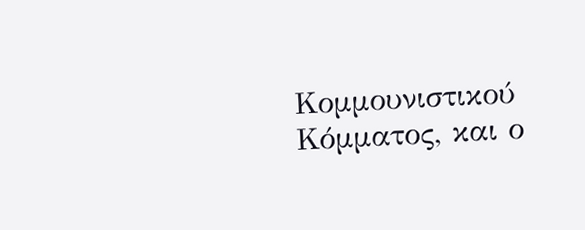Κομμουνιστικού Κόμματος, και ο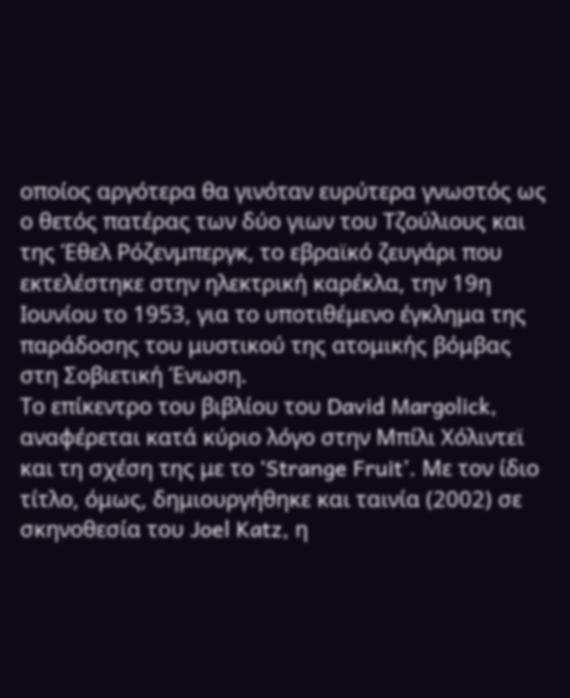οποίος αργότερα θα γινόταν ευρύτερα γνωστός ως ο θετός πατέρας των δύο γιων του Τζούλιους και της Έθελ Ρόζενμπεργκ, το εβραϊκό ζευγάρι που εκτελέστηκε στην ηλεκτρική καρέκλα, την 19η Ιουνίου το 1953, για το υποτιθέμενο έγκλημα της παράδοσης του μυστικού της ατομικής βόμβας στη Σοβιετική Ένωση.
Το επίκεντρο του βιβλίου του David Margolick, αναφέρεται κατά κύριο λόγο στην Μπίλι Χόλιντεϊ και τη σχέση της με το ‘Strange Fruit’. Με τον ίδιο τίτλο, όμως, δημιουργήθηκε και ταινία (2002) σε σκηνοθεσία του Joel Katz, η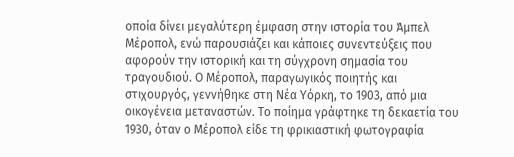οποία δίνει μεγαλύτερη έμφαση στην ιστορία του Άμπελ Μέροπολ, ενώ παρουσιάζει και κάποιες συνεντεύξεις που αφορούν την ιστορική και τη σύγχρονη σημασία του τραγουδιού. Ο Μέροπολ, παραγωγικός ποιητής και στιχουργός, γεννήθηκε στη Νέα Υόρκη, το 1903, από μια οικογένεια μεταναστών. Το ποίημα γράφτηκε τη δεκαετία του 1930, όταν ο Μέροπολ είδε τη φρικιαστική φωτογραφία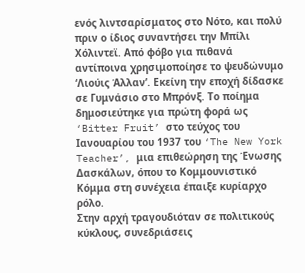ενός λιντσαρίσματος στο Νότο, και πολύ πριν ο ίδιος συναντήσει την Μπίλι Χόλιντεϊ. Από φόβο για πιθανά αντίποινα χρησιμοποίησε το ψευδώνυμο ‘Λιούις Άλλαν’. Εκείνη την εποχή δίδασκε σε Γυμνάσιο στο Μπρόνξ. Το ποίημα δημοσιεύτηκε για πρώτη φορά ως ‘Bitter Fruit’ στο τεύχος του Ιανουαρίου του 1937 του ‘The New York Teacher’, μια επιθεώρηση της Ένωσης Δασκάλων, όπου το Κομμουνιστικό Κόμμα στη συνέχεια έπαιξε κυρίαρχο ρόλο.
Στην αρχή τραγουδιόταν σε πολιτικούς κύκλους, συνεδριάσεις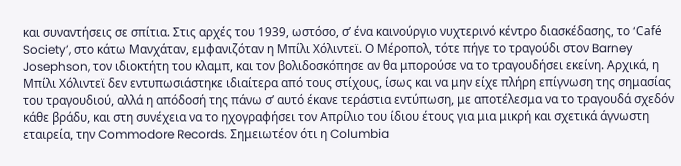και συναντήσεις σε σπίτια. Στις αρχές του 1939, ωστόσο, σ’ ένα καινούργιο νυχτερινό κέντρο διασκέδασης, το ‘Café Society’, στο κάτω Μανχάταν, εμφανιζόταν η Μπίλι Χόλιντεϊ. Ο Μέροπολ, τότε πήγε το τραγούδι στον Barney Josephson, τον ιδιοκτήτη του κλαμπ, και τον βολιδοσκόπησε αν θα μπορούσε να το τραγουδήσει εκείνη. Αρχικά, η Μπίλι Χόλιντεϊ δεν εντυπωσιάστηκε ιδιαίτερα από τους στίχους, ίσως και να μην είχε πλήρη επίγνωση της σημασίας του τραγουδιού, αλλά η απόδοσή της πάνω σ’ αυτό έκανε τεράστια εντύπωση, με αποτέλεσμα να το τραγουδά σχεδόν κάθε βράδυ, και στη συνέχεια να το ηχογραφήσει τον Απρίλιο του ίδιου έτους για μια μικρή και σχετικά άγνωστη εταιρεία, την Commodore Records. Σημειωτέον ότι η Columbia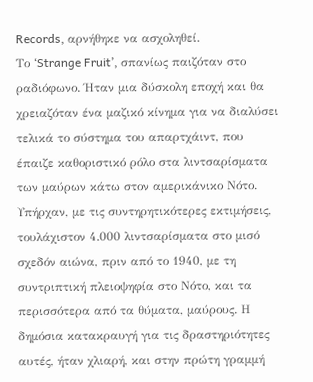Records, αρνήθηκε να ασχοληθεί.
Το ‘Strange Fruit’, σπανίως παιζόταν στο ραδιόφωνο. Ήταν μια δύσκολη εποχή και θα χρειαζόταν ένα μαζικό κίνημα για να διαλύσει τελικά το σύστημα του απαρτχάιντ, που έπαιζε καθοριστικό ρόλο στα λιντσαρίσματα των μαύρων κάτω στον αμερικάνικο Νότο. Υπήρχαν, με τις συντηρητικότερες εκτιμήσεις, τουλάχιστον 4.000 λιντσαρίσματα στο μισό σχεδόν αιώνα, πριν από το 1940, με τη συντριπτική πλειοψηφία στο Νότο, και τα περισσότερα από τα θύματα, μαύρους. Η δημόσια κατακραυγή για τις δραστηριότητες αυτές, ήταν χλιαρή, και στην πρώτη γραμμή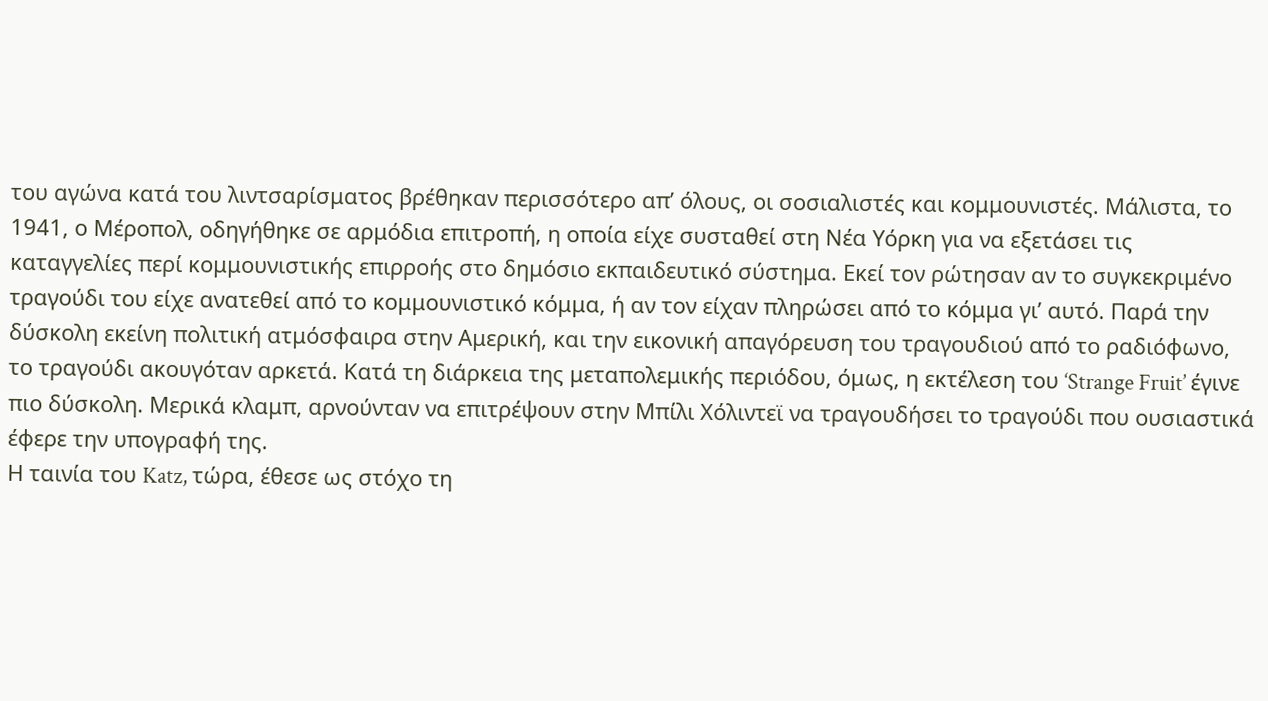του αγώνα κατά του λιντσαρίσματος βρέθηκαν περισσότερο απ’ όλους, οι σοσιαλιστές και κομμουνιστές. Μάλιστα, το 1941, ο Μέροπολ, οδηγήθηκε σε αρμόδια επιτροπή, η οποία είχε συσταθεί στη Νέα Υόρκη για να εξετάσει τις καταγγελίες περί κομμουνιστικής επιρροής στο δημόσιο εκπαιδευτικό σύστημα. Εκεί τον ρώτησαν αν το συγκεκριμένο τραγούδι του είχε ανατεθεί από το κομμουνιστικό κόμμα, ή αν τον είχαν πληρώσει από το κόμμα γι’ αυτό. Παρά την δύσκολη εκείνη πολιτική ατμόσφαιρα στην Αμερική, και την εικονική απαγόρευση του τραγουδιού από το ραδιόφωνο, το τραγούδι ακουγόταν αρκετά. Κατά τη διάρκεια της μεταπολεμικής περιόδου, όμως, η εκτέλεση του ‘Strange Fruit’ έγινε πιο δύσκολη. Μερικά κλαμπ, αρνούνταν να επιτρέψουν στην Μπίλι Χόλιντεϊ να τραγουδήσει το τραγούδι που ουσιαστικά έφερε την υπογραφή της.
Η ταινία του Katz, τώρα, έθεσε ως στόχο τη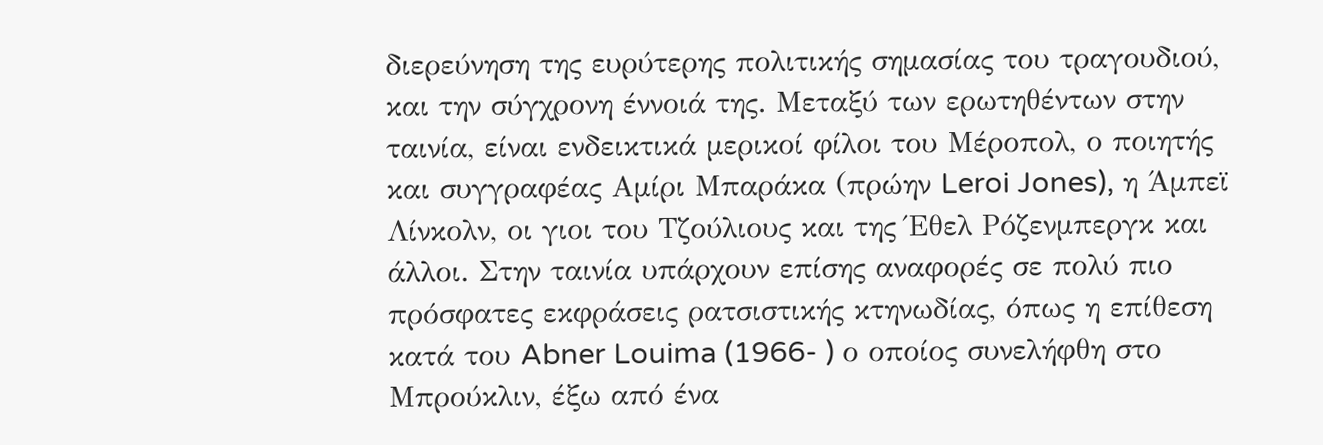διερεύνηση της ευρύτερης πολιτικής σημασίας του τραγουδιού, και την σύγχρονη έννοιά της. Μεταξύ των ερωτηθέντων στην ταινία, είναι ενδεικτικά μερικοί φίλοι του Μέροπολ, ο ποιητής και συγγραφέας Αμίρι Μπαράκα (πρώην Leroi Jones), η Άμπεϊ Λίνκολν, οι γιοι του Τζούλιους και της Έθελ Ρόζενμπεργκ και άλλοι. Στην ταινία υπάρχουν επίσης αναφορές σε πολύ πιο πρόσφατες εκφράσεις ρατσιστικής κτηνωδίας, όπως η επίθεση κατά του Abner Louima (1966- ) ο οποίος συνελήφθη στο Μπρούκλιν, έξω από ένα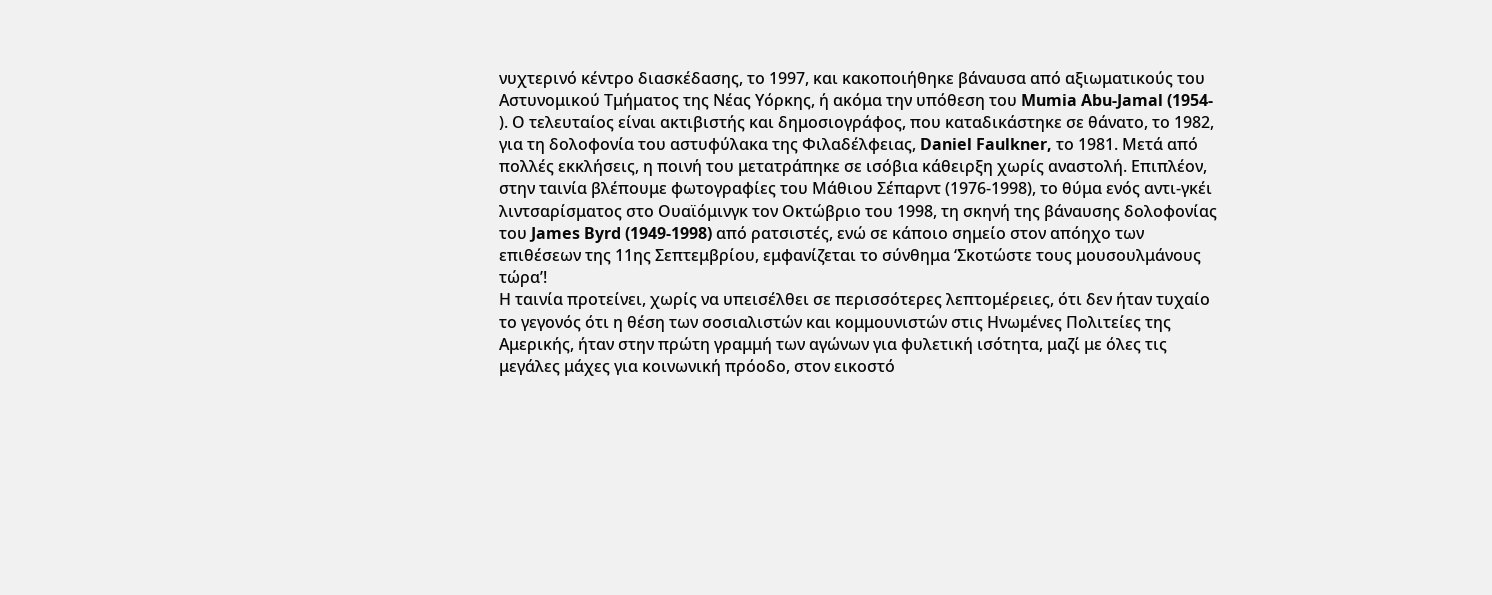νυχτερινό κέντρο διασκέδασης, το 1997, και κακοποιήθηκε βάναυσα από αξιωματικούς του Αστυνομικού Τμήματος της Νέας Υόρκης, ή ακόμα την υπόθεση του Mumia Abu-Jamal (1954- ). Ο τελευταίος είναι ακτιβιστής και δημοσιογράφος, που καταδικάστηκε σε θάνατο, το 1982, για τη δολοφονία του αστυφύλακα της Φιλαδέλφειας, Daniel Faulkner, το 1981. Μετά από πολλές εκκλήσεις, η ποινή του μετατράπηκε σε ισόβια κάθειρξη χωρίς αναστολή. Επιπλέον, στην ταινία βλέπουμε φωτογραφίες του Μάθιου Σέπαρντ (1976-1998), το θύμα ενός αντι-γκέι λιντσαρίσματος στο Ουαϊόμινγκ τον Οκτώβριο του 1998, τη σκηνή της βάναυσης δολοφονίας του James Byrd (1949-1998) από ρατσιστές, ενώ σε κάποιο σημείο στον απόηχο των επιθέσεων της 11ης Σεπτεμβρίου, εμφανίζεται το σύνθημα ‘Σκοτώστε τους μουσουλμάνους τώρα’!
Η ταινία προτείνει, χωρίς να υπεισέλθει σε περισσότερες λεπτομέρειες, ότι δεν ήταν τυχαίο το γεγονός ότι η θέση των σοσιαλιστών και κομμουνιστών στις Ηνωμένες Πολιτείες της Αμερικής, ήταν στην πρώτη γραμμή των αγώνων για φυλετική ισότητα, μαζί με όλες τις μεγάλες μάχες για κοινωνική πρόοδο, στον εικοστό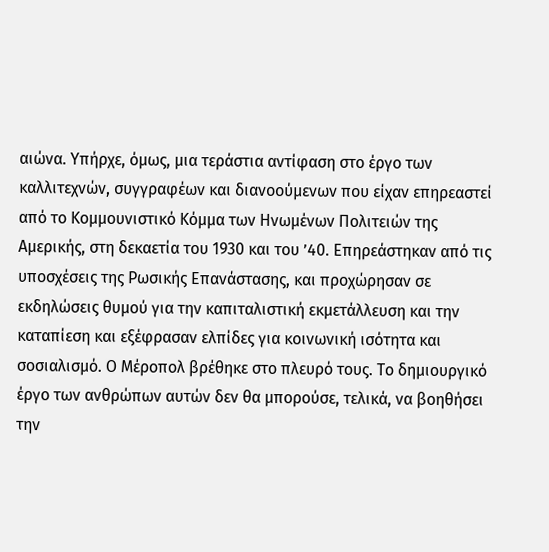αιώνα. Υπήρχε, όμως, μια τεράστια αντίφαση στο έργο των καλλιτεχνών, συγγραφέων και διανοούμενων που είχαν επηρεαστεί από το Κομμουνιστικό Κόμμα των Ηνωμένων Πολιτειών της Αμερικής, στη δεκαετία του 1930 και του ’40. Επηρεάστηκαν από τις υποσχέσεις της Ρωσικής Επανάστασης, και προχώρησαν σε εκδηλώσεις θυμού για την καπιταλιστική εκμετάλλευση και την καταπίεση και εξέφρασαν ελπίδες για κοινωνική ισότητα και σοσιαλισμό. Ο Μέροπολ βρέθηκε στο πλευρό τους. Το δημιουργικό έργο των ανθρώπων αυτών δεν θα μπορούσε, τελικά, να βοηθήσει την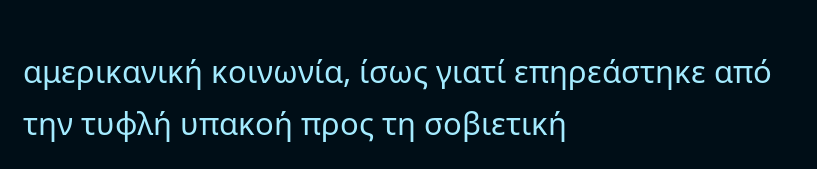αμερικανική κοινωνία, ίσως γιατί επηρεάστηκε από την τυφλή υπακοή προς τη σοβιετική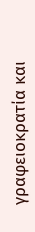γραφειοκρατία και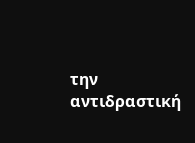την αντιδραστική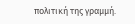πολιτική της γραμμή.